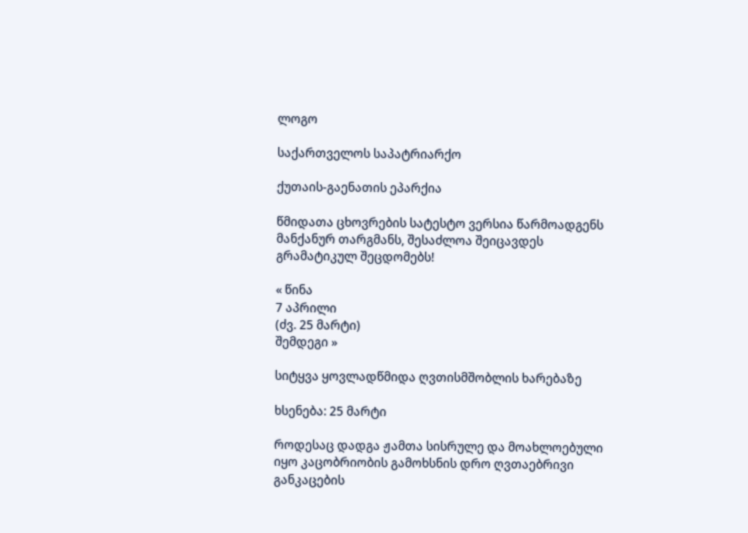ლოგო

საქართველოს საპატრიარქო

ქუთაის-გაენათის ეპარქია

წმიდათა ცხოვრების სატესტო ვერსია წარმოადგენს მანქანურ თარგმანს, შესაძლოა შეიცავდეს გრამატიკულ შეცდომებს!

« წინა
7 აპრილი
(ძვ. 25 მარტი)
შემდეგი »

სიტყვა ყოვლადწმიდა ღვთისმშობლის ხარებაზე

ხსენება: 25 მარტი

როდესაც დადგა ჟამთა სისრულე და მოახლოებული იყო კაცობრიობის გამოხსნის დრო ღვთაებრივი განკაცების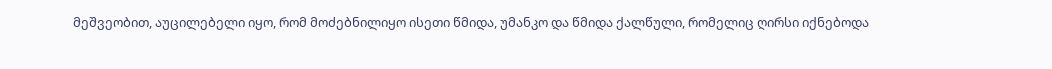მეშვეობით, აუცილებელი იყო, რომ მოძებნილიყო ისეთი წმიდა, უმანკო და წმიდა ქალწული, რომელიც ღირსი იქნებოდა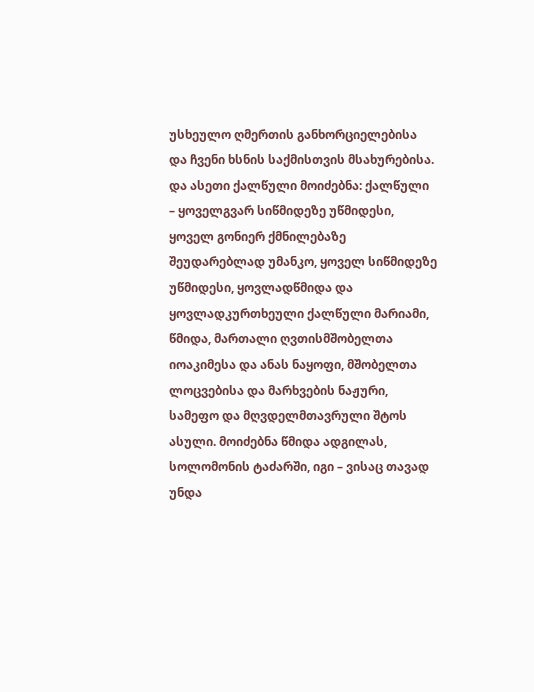უსხეულო ღმერთის განხორციელებისა და ჩვენი ხსნის საქმისთვის მსახურებისა. და ასეთი ქალწული მოიძებნა: ქალწული – ყოველგვარ სიწმიდეზე უწმიდესი, ყოველ გონიერ ქმნილებაზე შეუდარებლად უმანკო, ყოველ სიწმიდეზე უწმიდესი, ყოვლადწმიდა და ყოვლადკურთხეული ქალწული მარიამი, წმიდა, მართალი ღვთისმშობელთა იოაკიმესა და ანას ნაყოფი, მშობელთა ლოცვებისა და მარხვების ნაჟური, სამეფო და მღვდელმთავრული შტოს ასული. მოიძებნა წმიდა ადგილას, სოლომონის ტაძარში, იგი – ვისაც თავად უნდა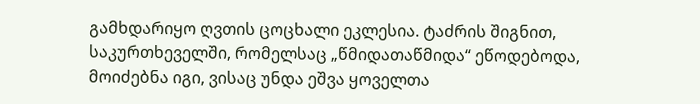გამხდარიყო ღვთის ცოცხალი ეკლესია. ტაძრის შიგნით, საკურთხეველში, რომელსაც „წმიდათაწმიდა“ ეწოდებოდა, მოიძებნა იგი, ვისაც უნდა ეშვა ყოველთა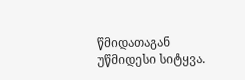წმიდათაგან უწმიდესი სიტყვა.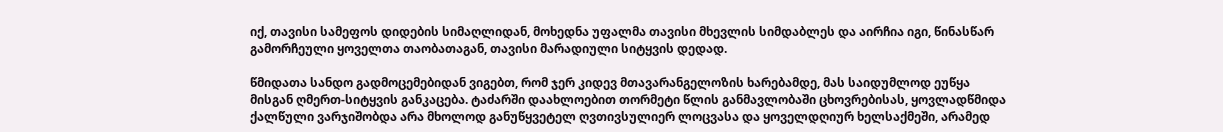იქ, თავისი სამეფოს დიდების სიმაღლიდან, მოხედნა უფალმა თავისი მხევლის სიმდაბლეს და აირჩია იგი, წინასწარ გამორჩეული ყოველთა თაობათაგან, თავისი მარადიული სიტყვის დედად.

წმიდათა სანდო გადმოცემებიდან ვიგებთ, რომ ჯერ კიდევ მთავარანგელოზის ხარებამდე, მას საიდუმლოდ ეუწყა მისგან ღმერთ-სიტყვის განკაცება. ტაძარში დაახლოებით თორმეტი წლის განმავლობაში ცხოვრებისას, ყოვლადწმიდა ქალწული ვარჯიშობდა არა მხოლოდ განუწყვეტელ ღვთივსულიერ ლოცვასა და ყოველდღიურ ხელსაქმეში, არამედ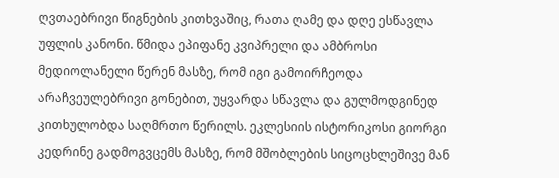ღვთაებრივი წიგნების კითხვაშიც, რათა ღამე და დღე ესწავლა უფლის კანონი. წმიდა ეპიფანე კვიპრელი და ამბროსი მედიოლანელი წერენ მასზე, რომ იგი გამოირჩეოდა არაჩვეულებრივი გონებით, უყვარდა სწავლა და გულმოდგინედ კითხულობდა საღმრთო წერილს. ეკლესიის ისტორიკოსი გიორგი კედრინე გადმოგვცემს მასზე, რომ მშობლების სიცოცხლეშივე მან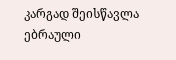კარგად შეისწავლა ებრაული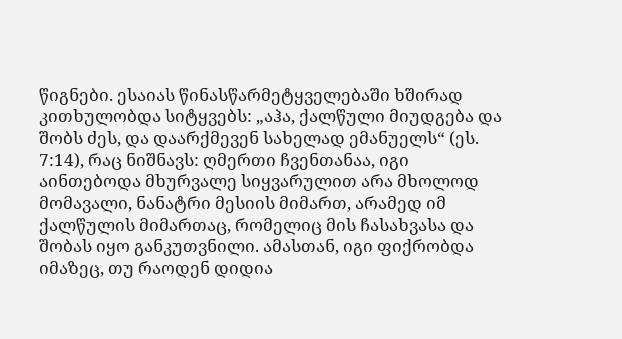წიგნები. ესაიას წინასწარმეტყველებაში ხშირად კითხულობდა სიტყვებს: „აჰა, ქალწული მიუდგება და შობს ძეს, და დაარქმევენ სახელად ემანუელს“ (ეს. 7:14), რაც ნიშნავს: ღმერთი ჩვენთანაა, იგი აინთებოდა მხურვალე სიყვარულით არა მხოლოდ მომავალი, ნანატრი მესიის მიმართ, არამედ იმ ქალწულის მიმართაც, რომელიც მის ჩასახვასა და შობას იყო განკუთვნილი. ამასთან, იგი ფიქრობდა იმაზეც, თუ რაოდენ დიდია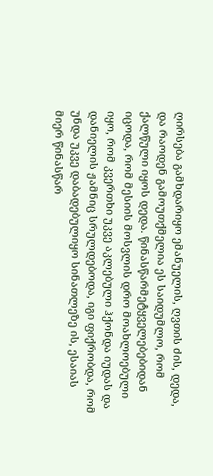ღირსება გამხდარიყო ემანუელის, ღვთის ძის, დედა, და რაოდენ გამოუთქმელია ეს საიდუმლო, რომ ქალწული იყოს დედა. წინასწარმეტყველებებიდან იცოდა, რომ მესიის მოსვლის დრო მოახლოებული იყო, რომ კვერთხი უკვე აკლებული ჰქონდა იუდას და დანიელის ჟამნიც სრულდებოდა, იგი ფიქრობდა, რომ უნდა უკვე დაბადებულიყო სინათლეზე ის, ესაიას მიერ წინასწარ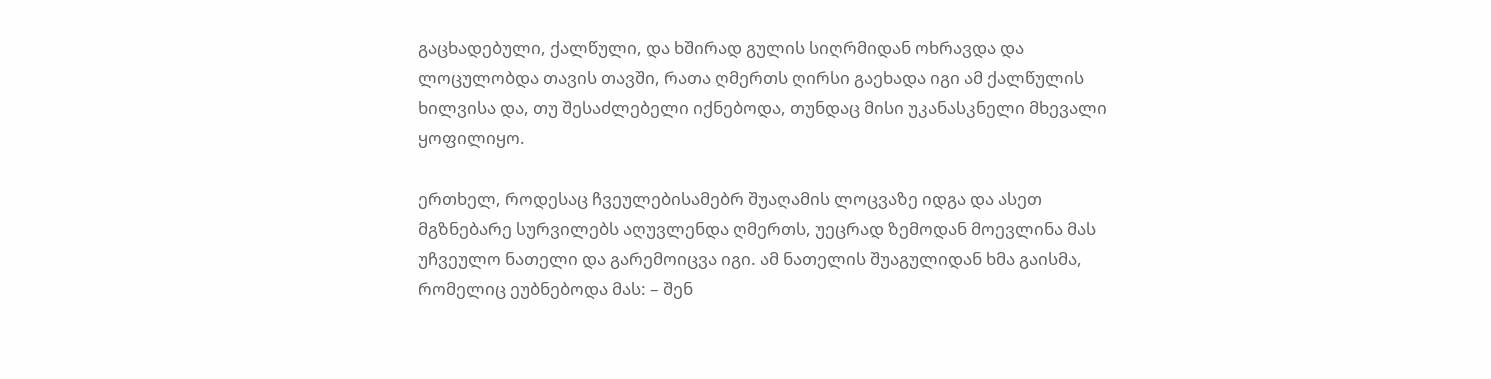გაცხადებული, ქალწული, და ხშირად გულის სიღრმიდან ოხრავდა და ლოცულობდა თავის თავში, რათა ღმერთს ღირსი გაეხადა იგი ამ ქალწულის ხილვისა და, თუ შესაძლებელი იქნებოდა, თუნდაც მისი უკანასკნელი მხევალი ყოფილიყო.

ერთხელ, როდესაც ჩვეულებისამებრ შუაღამის ლოცვაზე იდგა და ასეთ მგზნებარე სურვილებს აღუვლენდა ღმერთს, უეცრად ზემოდან მოევლინა მას უჩვეულო ნათელი და გარემოიცვა იგი. ამ ნათელის შუაგულიდან ხმა გაისმა, რომელიც ეუბნებოდა მას: – შენ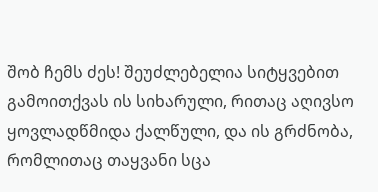შობ ჩემს ძეს! შეუძლებელია სიტყვებით გამოითქვას ის სიხარული, რითაც აღივსო ყოვლადწმიდა ქალწული, და ის გრძნობა, რომლითაც თაყვანი სცა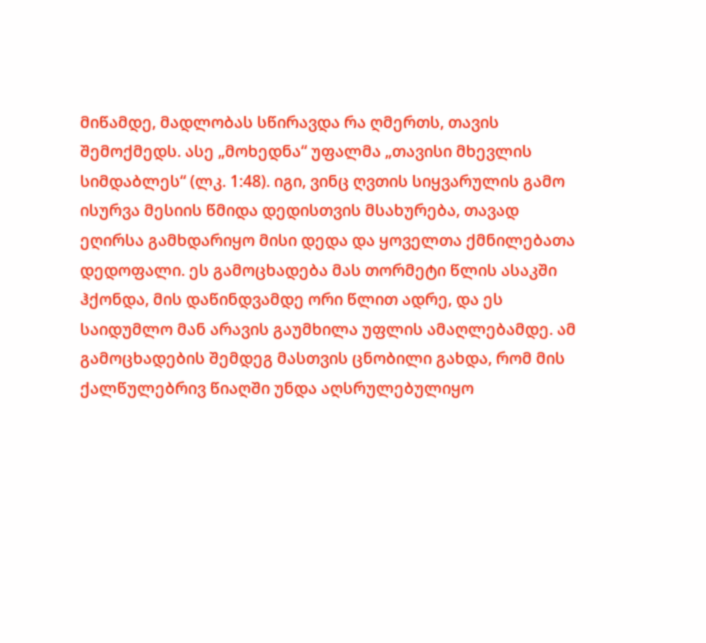მიწამდე, მადლობას სწირავდა რა ღმერთს, თავის შემოქმედს. ასე „მოხედნა“ უფალმა „თავისი მხევლის სიმდაბლეს“ (ლკ. 1:48). იგი, ვინც ღვთის სიყვარულის გამო ისურვა მესიის წმიდა დედისთვის მსახურება, თავად ეღირსა გამხდარიყო მისი დედა და ყოველთა ქმნილებათა დედოფალი. ეს გამოცხადება მას თორმეტი წლის ასაკში ჰქონდა, მის დაწინდვამდე ორი წლით ადრე, და ეს საიდუმლო მან არავის გაუმხილა უფლის ამაღლებამდე. ამ გამოცხადების შემდეგ მასთვის ცნობილი გახდა, რომ მის ქალწულებრივ წიაღში უნდა აღსრულებულიყო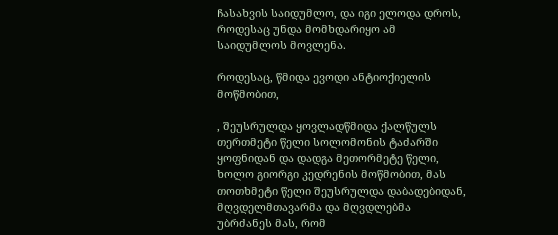ჩასახვის საიდუმლო, და იგი ელოდა დროს, როდესაც უნდა მომხდარიყო ამ საიდუმლოს მოვლენა.

როდესაც, წმიდა ევოდი ანტიოქიელის მოწმობით,

, შეუსრულდა ყოვლადწმიდა ქალწულს თერთმეტი წელი სოლომონის ტაძარში ყოფნიდან და დადგა მეთორმეტე წელი, ხოლო გიორგი კედრენის მოწმობით, მას თოთხმეტი წელი შეუსრულდა დაბადებიდან, მღვდელმთავარმა და მღვდლებმა უბრძანეს მას, რომ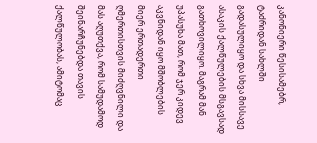კანონიერი წესისამებრ, ტაძრიდან სახლში გადასულიყო და სხვა მისსავე ასაკის ქალწულების მსგავსად გათხოვილიყო. მაგრამ მან უპასუხა მათ, რომ ჯერ კიდევ აკვნიდან იყო მშობლების მიერ ერთადერთი ღმერთისთვის მიძღვნილი და მას აღუთქვა, რომ სამუდამოდ შეინარჩუნებდა თავის ქალწულობას, ამიტომაც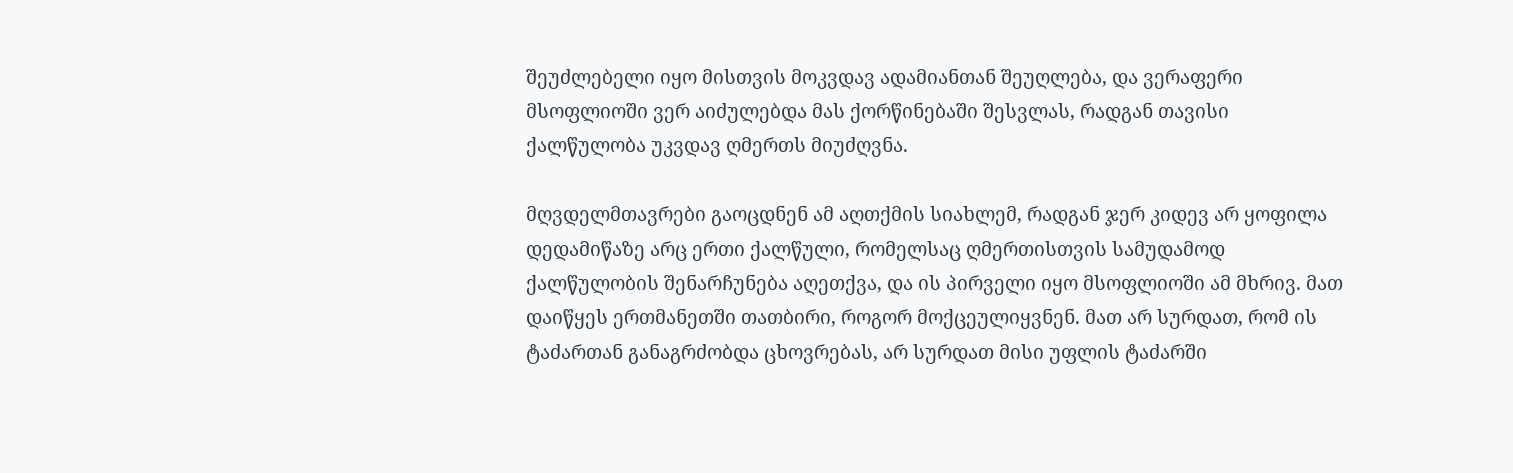შეუძლებელი იყო მისთვის მოკვდავ ადამიანთან შეუღლება, და ვერაფერი მსოფლიოში ვერ აიძულებდა მას ქორწინებაში შესვლას, რადგან თავისი ქალწულობა უკვდავ ღმერთს მიუძღვნა.

მღვდელმთავრები გაოცდნენ ამ აღთქმის სიახლემ, რადგან ჯერ კიდევ არ ყოფილა დედამიწაზე არც ერთი ქალწული, რომელსაც ღმერთისთვის სამუდამოდ ქალწულობის შენარჩუნება აღეთქვა, და ის პირველი იყო მსოფლიოში ამ მხრივ. მათ დაიწყეს ერთმანეთში თათბირი, როგორ მოქცეულიყვნენ. მათ არ სურდათ, რომ ის ტაძართან განაგრძობდა ცხოვრებას, არ სურდათ მისი უფლის ტაძარში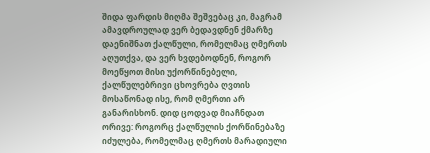შიდა ფარდის მიღმა შეშვებაც კი, მაგრამ ამავდროულად ვერ ბედავდნენ ქმარზე დაენიშნათ ქალწული, რომელმაც ღმერთს აღუთქვა, და ვერ ხვდებოდნენ, როგორ მოეწყოთ მისი უქორწინებელი, ქალწულებრივი ცხოვრება ღვთის მოსაწონად ისე, რომ ღმერთი არ განარისხონ. დიდ ცოდვად მიაჩნდათ ორივე: როგორც ქალწულის ქორწინებაზე იძულება, რომელმაც ღმერთს მარადიული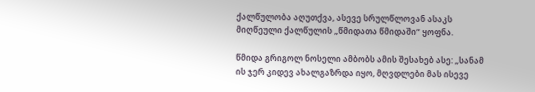ქალწულობა აღუთქვა, ასევე სრულწლოვან ასაკს მიღწეული ქალწულის „წმიდათა წმიდაში“ ყოფნა.

წმიდა გრიგოლ ნოსელი ამბობს ამის შესახებ ასე: „სანამ ის ჯერ კიდევ ახალგაზრდა იყო, მღვდლები მას ისევე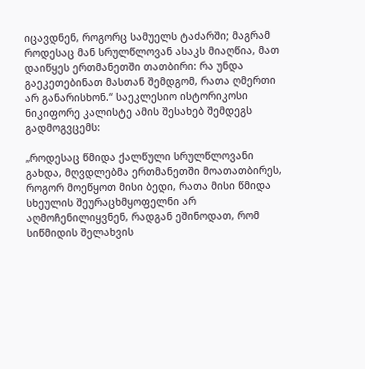იცავდნენ, როგორც სამუელს ტაძარში; მაგრამ როდესაც მან სრულწლოვან ასაკს მიაღწია, მათ დაიწყეს ერთმანეთში თათბირი: რა უნდა გაეკეთებინათ მასთან შემდგომ, რათა ღმერთი არ განარისხონ.“ საეკლესიო ისტორიკოსი ნიკიფორე კალისტე ამის შესახებ შემდეგს გადმოგვცემს:

„როდესაც წმიდა ქალწული სრულწლოვანი გახდა, მღვდლებმა ერთმანეთში მოათათბირეს, როგორ მოეწყოთ მისი ბედი, რათა მისი წმიდა სხეულის შეურაცხმყოფელნი არ აღმოჩენილიყვნენ, რადგან ეშინოდათ, რომ სიწმიდის შელახვის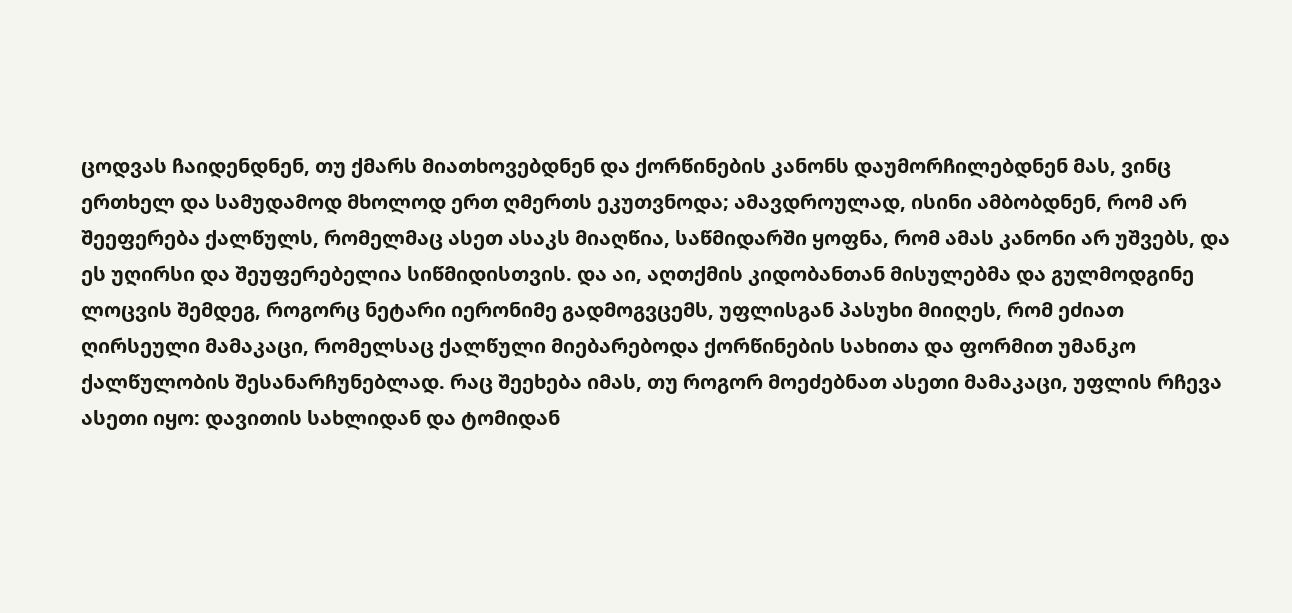ცოდვას ჩაიდენდნენ, თუ ქმარს მიათხოვებდნენ და ქორწინების კანონს დაუმორჩილებდნენ მას, ვინც ერთხელ და სამუდამოდ მხოლოდ ერთ ღმერთს ეკუთვნოდა; ამავდროულად, ისინი ამბობდნენ, რომ არ შეეფერება ქალწულს, რომელმაც ასეთ ასაკს მიაღწია, საწმიდარში ყოფნა, რომ ამას კანონი არ უშვებს, და ეს უღირსი და შეუფერებელია სიწმიდისთვის. და აი, აღთქმის კიდობანთან მისულებმა და გულმოდგინე ლოცვის შემდეგ, როგორც ნეტარი იერონიმე გადმოგვცემს, უფლისგან პასუხი მიიღეს, რომ ეძიათ ღირსეული მამაკაცი, რომელსაც ქალწული მიებარებოდა ქორწინების სახითა და ფორმით უმანკო ქალწულობის შესანარჩუნებლად. რაც შეეხება იმას, თუ როგორ მოეძებნათ ასეთი მამაკაცი, უფლის რჩევა ასეთი იყო: დავითის სახლიდან და ტომიდან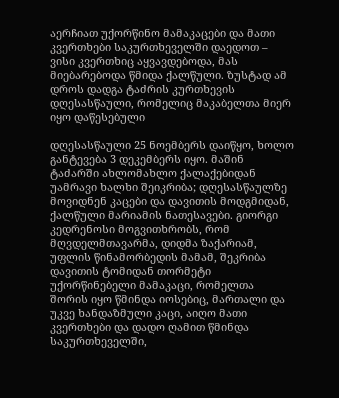აერჩიათ უქორწინო მამაკაცები და მათი კვერთხები საკურთხეველში დაედოთ – ვისი კვერთხიც აყვავდებოდა, მას მიებარებოდა წმიდა ქალწული. ზუსტად ამ დროს დადგა ტაძრის კურთხევის დღესასწაული, რომელიც მაკაბელთა მიერ იყო დაწესებული

დღესასწაული 25 ნოემბერს დაიწყო, ხოლო განტევება 3 დეკემბერს იყო. მაშინ ტაძარში ახლომახლო ქალაქებიდან უამრავი ხალხი შეიკრიბა; დღესასწაულზე მოვიდნენ კაცები და დავითის მოდგმიდან, ქალწული მარიამის ნათესავები. გიორგი კედრენოსი მოგვითხრობს, რომ მღვდელმთავარმა, დიდმა ზაქარიამ, უფლის წინამორბედის მამამ, შეკრიბა დავითის ტომიდან თორმეტი უქორწინებელი მამაკაცი, რომელთა შორის იყო წმინდა იოსებიც, მართალი და უკვე ხანდაზმული კაცი, აიღო მათი კვერთხები და დადო ღამით წმინდა საკურთხეველში,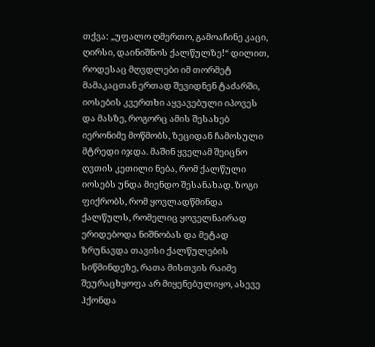თქვა: „უფალო ღმერთო, გამოაჩინე კაცი, ღირსი, დაინიშნოს ქალწულზე!“ დილით, როდესაც მღვდლები იმ თორმეტ მამაკაცთან ერთად შევიდნენ ტაძარში, იოსების კვერთხი აყვავებული იპოვეს და მასზე, როგორც ამის შესახებ იერონიმე მოწმობს, ზეციდან ჩამოსული მტრედი იჯდა. მაშინ ყველამ შეიცნო ღვთის კეთილი ნება, რომ ქალწული იოსებს უნდა მიენდო შესანახად. ზოგი ფიქრობს, რომ ყოვლადწმინდა ქალწულს, რომელიც ყოველნაირად ერიდებოდა ნიშნობას და მეტად ზრუნავდა თავისი ქალწულების სიწმინდეზე, რათა მისთვის რაიმე შეურაცხყოფა არ მიყენებულიყო, ასევე ჰქონდა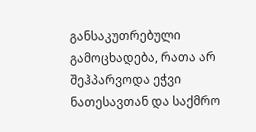განსაკუთრებული გამოცხადება, რათა არ შეჰპარვოდა ეჭვი ნათესავთან და საქმრო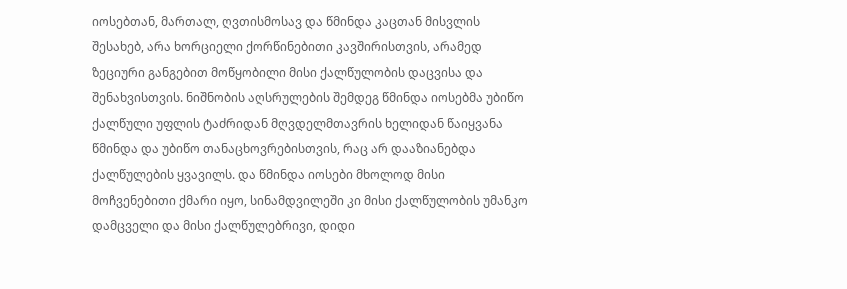იოსებთან, მართალ, ღვთისმოსავ და წმინდა კაცთან მისვლის შესახებ, არა ხორციელი ქორწინებითი კავშირისთვის, არამედ ზეციური განგებით მოწყობილი მისი ქალწულობის დაცვისა და შენახვისთვის. ნიშნობის აღსრულების შემდეგ წმინდა იოსებმა უბიწო ქალწული უფლის ტაძრიდან მღვდელმთავრის ხელიდან წაიყვანა წმინდა და უბიწო თანაცხოვრებისთვის, რაც არ დააზიანებდა ქალწულების ყვავილს. და წმინდა იოსები მხოლოდ მისი მოჩვენებითი ქმარი იყო, სინამდვილეში კი მისი ქალწულობის უმანკო დამცველი და მისი ქალწულებრივი, დიდი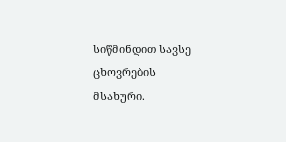სიწმინდით სავსე ცხოვრების მსახური.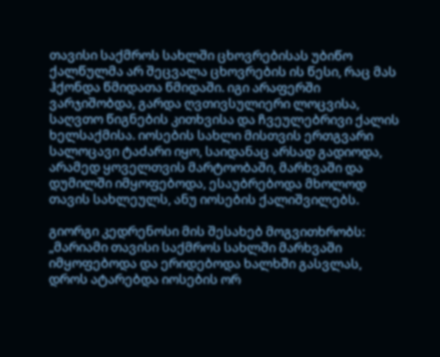თავისი საქმროს სახლში ცხოვრებისას უბიწო ქალწულმა არ შეცვალა ცხოვრების ის წესი, რაც მას ჰქონდა წმიდათა წმიდაში. იგი არაფერში ვარჯიშობდა, გარდა ღვთივსულიერი ლოცვისა, საღვთო წიგნების კითხვისა და ჩვეულებრივი ქალის ხელსაქმისა. იოსების სახლი მისთვის ერთგვარი სალოცავი ტაძარი იყო, საიდანაც არსად გადიოდა, არამედ ყოველთვის მარტოობაში, მარხვაში და დუმილში იმყოფებოდა, ესაუბრებოდა მხოლოდ თავის სახლეულს, ანუ იოსების ქალიშვილებს.

გიორგი კედრენოსი მის შესახებ მოგვითხრობს: „მარიამი თავისი საქმროს სახლში მარხვაში იმყოფებოდა და ერიდებოდა ხალხში გასვლას, დროს ატარებდა იოსების ორ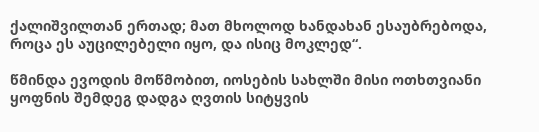ქალიშვილთან ერთად; მათ მხოლოდ ხანდახან ესაუბრებოდა, როცა ეს აუცილებელი იყო, და ისიც მოკლედ“.

წმინდა ევოდის მოწმობით, იოსების სახლში მისი ოთხთვიანი ყოფნის შემდეგ დადგა ღვთის სიტყვის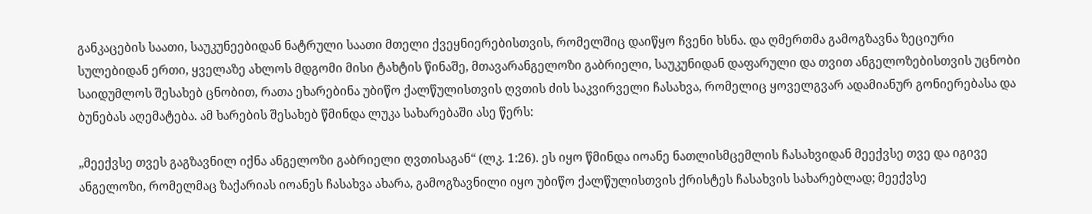განკაცების საათი, საუკუნეებიდან ნატრული საათი მთელი ქვეყნიერებისთვის, რომელშიც დაიწყო ჩვენი ხსნა. და ღმერთმა გამოგზავნა ზეციური სულებიდან ერთი, ყველაზე ახლოს მდგომი მისი ტახტის წინაშე, მთავარანგელოზი გაბრიელი, საუკუნიდან დაფარული და თვით ანგელოზებისთვის უცნობი საიდუმლოს შესახებ ცნობით, რათა ეხარებინა უბიწო ქალწულისთვის ღვთის ძის საკვირველი ჩასახვა, რომელიც ყოველგვარ ადამიანურ გონიერებასა და ბუნებას აღემატება. ამ ხარების შესახებ წმინდა ლუკა სახარებაში ასე წერს:

„მეექვსე თვეს გაგზავნილ იქნა ანგელოზი გაბრიელი ღვთისაგან“ (ლკ. 1:26). ეს იყო წმინდა იოანე ნათლისმცემლის ჩასახვიდან მეექვსე თვე და იგივე ანგელოზი, რომელმაც ზაქარიას იოანეს ჩასახვა ახარა, გამოგზავნილი იყო უბიწო ქალწულისთვის ქრისტეს ჩასახვის სახარებლად; მეექვსე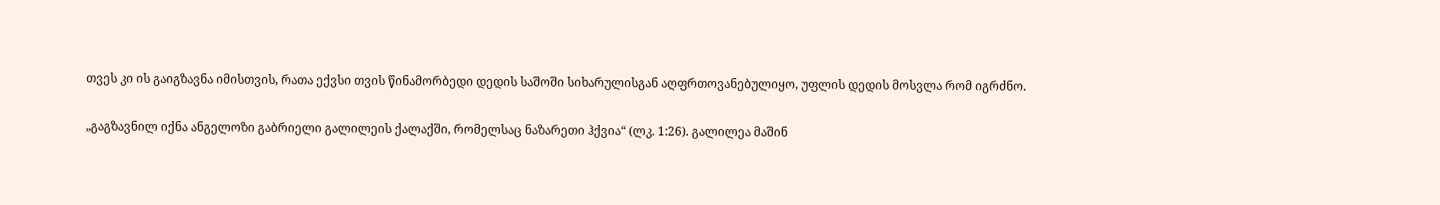თვეს კი ის გაიგზავნა იმისთვის, რათა ექვსი თვის წინამორბედი დედის საშოში სიხარულისგან აღფრთოვანებულიყო, უფლის დედის მოსვლა რომ იგრძნო.

„გაგზავნილ იქნა ანგელოზი გაბრიელი გალილეის ქალაქში, რომელსაც ნაზარეთი ჰქვია“ (ლკ. 1:26). გალილეა მაშინ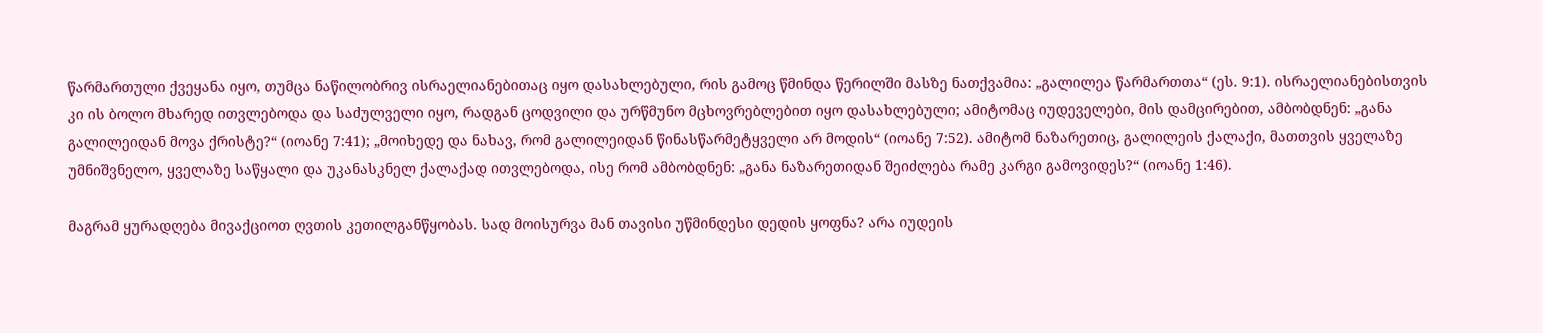წარმართული ქვეყანა იყო, თუმცა ნაწილობრივ ისრაელიანებითაც იყო დასახლებული, რის გამოც წმინდა წერილში მასზე ნათქვამია: „გალილეა წარმართთა“ (ეს. 9:1). ისრაელიანებისთვის კი ის ბოლო მხარედ ითვლებოდა და საძულველი იყო, რადგან ცოდვილი და ურწმუნო მცხოვრებლებით იყო დასახლებული; ამიტომაც იუდეველები, მის დამცირებით, ამბობდნენ: „განა გალილეიდან მოვა ქრისტე?“ (იოანე 7:41); „მოიხედე და ნახავ, რომ გალილეიდან წინასწარმეტყველი არ მოდის“ (იოანე 7:52). ამიტომ ნაზარეთიც, გალილეის ქალაქი, მათთვის ყველაზე უმნიშვნელო, ყველაზე საწყალი და უკანასკნელ ქალაქად ითვლებოდა, ისე რომ ამბობდნენ: „განა ნაზარეთიდან შეიძლება რამე კარგი გამოვიდეს?“ (იოანე 1:46).

მაგრამ ყურადღება მივაქციოთ ღვთის კეთილგანწყობას. სად მოისურვა მან თავისი უწმინდესი დედის ყოფნა? არა იუდეის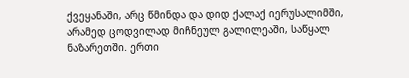ქვეყანაში, არც წმინდა და დიდ ქალაქ იერუსალიმში, არამედ ცოდვილად მიჩნეულ გალილეაში, საწყალ ნაზარეთში. ერთი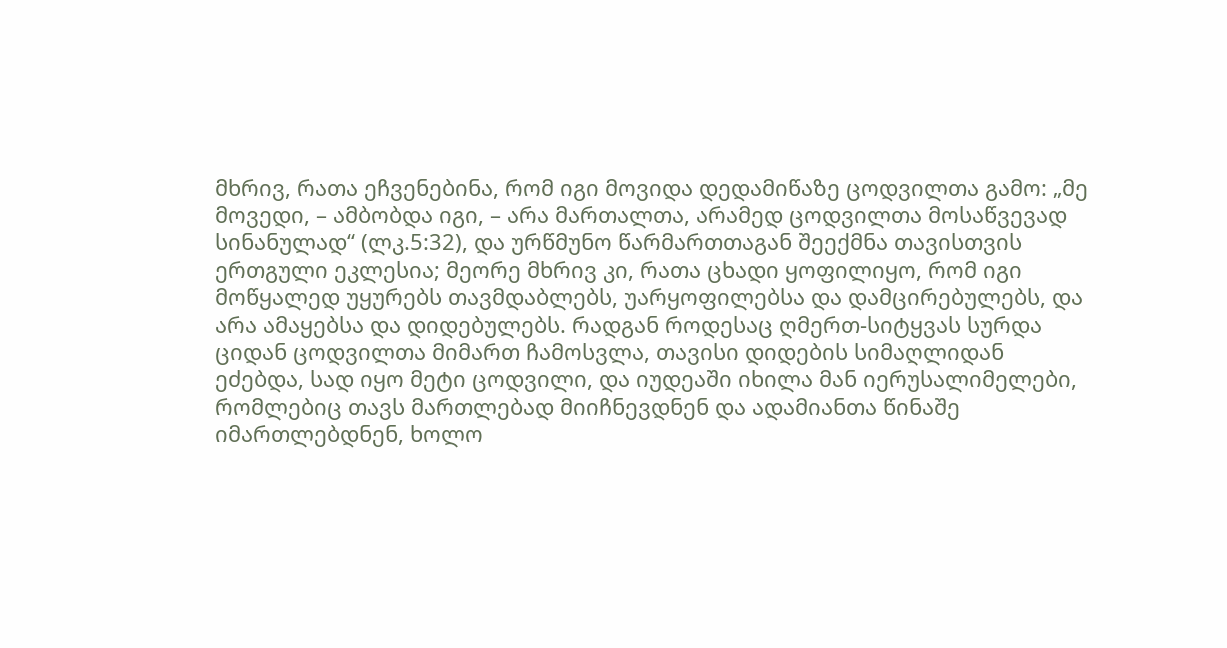მხრივ, რათა ეჩვენებინა, რომ იგი მოვიდა დედამიწაზე ცოდვილთა გამო: „მე მოვედი, – ამბობდა იგი, – არა მართალთა, არამედ ცოდვილთა მოსაწვევად სინანულად“ (ლკ.5:32), და ურწმუნო წარმართთაგან შეექმნა თავისთვის ერთგული ეკლესია; მეორე მხრივ კი, რათა ცხადი ყოფილიყო, რომ იგი მოწყალედ უყურებს თავმდაბლებს, უარყოფილებსა და დამცირებულებს, და არა ამაყებსა და დიდებულებს. რადგან როდესაც ღმერთ-სიტყვას სურდა ციდან ცოდვილთა მიმართ ჩამოსვლა, თავისი დიდების სიმაღლიდან ეძებდა, სად იყო მეტი ცოდვილი, და იუდეაში იხილა მან იერუსალიმელები, რომლებიც თავს მართლებად მიიჩნევდნენ და ადამიანთა წინაშე იმართლებდნენ, ხოლო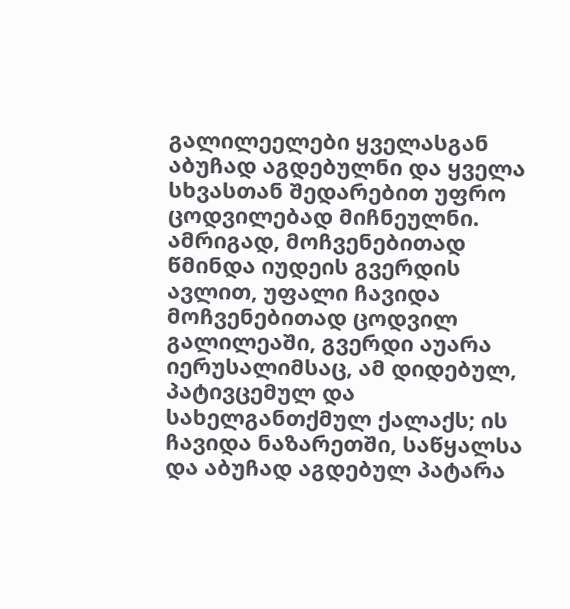გალილეელები ყველასგან აბუჩად აგდებულნი და ყველა სხვასთან შედარებით უფრო ცოდვილებად მიჩნეულნი. ამრიგად, მოჩვენებითად წმინდა იუდეის გვერდის ავლით, უფალი ჩავიდა მოჩვენებითად ცოდვილ გალილეაში, გვერდი აუარა იერუსალიმსაც, ამ დიდებულ, პატივცემულ და სახელგანთქმულ ქალაქს; ის ჩავიდა ნაზარეთში, საწყალსა და აბუჩად აგდებულ პატარა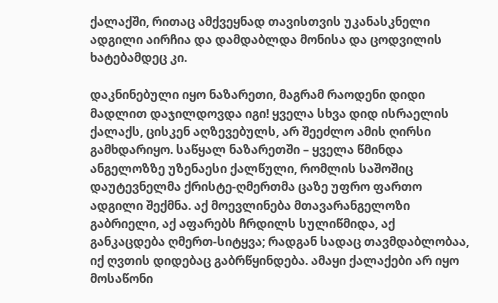ქალაქში, რითაც ამქვეყნად თავისთვის უკანასკნელი ადგილი აირჩია და დამდაბლდა მონისა და ცოდვილის ხატებამდეც კი.

დაკნინებული იყო ნაზარეთი, მაგრამ რაოდენი დიდი მადლით დაჯილდოვდა იგი! ყველა სხვა დიდ ისრაელის ქალაქს, ცისკენ აღზევებულს, არ შეეძლო ამის ღირსი გამხდარიყო. საწყალ ნაზარეთში – ყველა წმინდა ანგელოზზე უზენაესი ქალწული, რომლის საშოშიც დაუტევნელმა ქრისტე-ღმერთმა ცაზე უფრო ფართო ადგილი შექმნა. აქ მოევლინება მთავარანგელოზი გაბრიელი, აქ აფარებს ჩრდილს სულიწმიდა, აქ განკაცდება ღმერთ-სიტყვა; რადგან სადაც თავმდაბლობაა, იქ ღვთის დიდებაც გაბრწყინდება. ამაყი ქალაქები არ იყო მოსაწონი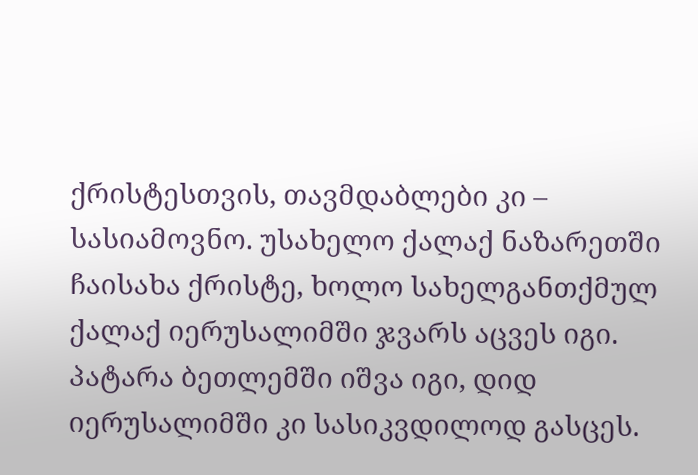ქრისტესთვის, თავმდაბლები კი – სასიამოვნო. უსახელო ქალაქ ნაზარეთში ჩაისახა ქრისტე, ხოლო სახელგანთქმულ ქალაქ იერუსალიმში ჯვარს აცვეს იგი. პატარა ბეთლემში იშვა იგი, დიდ იერუსალიმში კი სასიკვდილოდ გასცეს.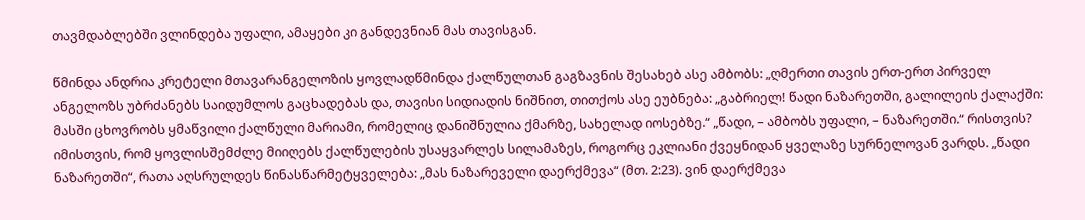თავმდაბლებში ვლინდება უფალი, ამაყები კი განდევნიან მას თავისგან.

წმინდა ანდრია კრეტელი მთავარანგელოზის ყოვლადწმინდა ქალწულთან გაგზავნის შესახებ ასე ამბობს: „ღმერთი თავის ერთ-ერთ პირველ ანგელოზს უბრძანებს საიდუმლოს გაცხადებას და, თავისი სიდიადის ნიშნით, თითქოს ასე ეუბნება: „გაბრიელ! წადი ნაზარეთში, გალილეის ქალაქში: მასში ცხოვრობს ყმაწვილი ქალწული მარიამი, რომელიც დანიშნულია ქმარზე, სახელად იოსებზე.“ „წადი, – ამბობს უფალი, – ნაზარეთში.“ რისთვის? იმისთვის, რომ ყოვლისშემძლე მიიღებს ქალწულების უსაყვარლეს სილამაზეს, როგორც ეკლიანი ქვეყნიდან ყველაზე სურნელოვან ვარდს. „წადი ნაზარეთში“, რათა აღსრულდეს წინასწარმეტყველება: „მას ნაზარეველი დაერქმევა“ (მთ. 2:23). ვინ დაერქმევა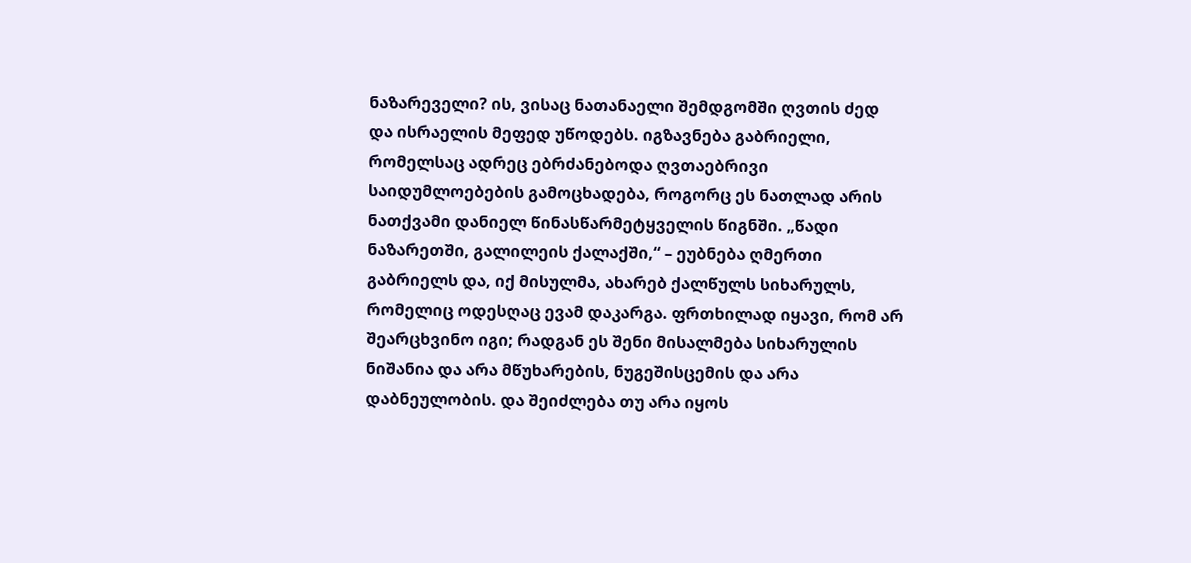ნაზარეველი? ის, ვისაც ნათანაელი შემდგომში ღვთის ძედ და ისრაელის მეფედ უწოდებს. იგზავნება გაბრიელი, რომელსაც ადრეც ებრძანებოდა ღვთაებრივი საიდუმლოებების გამოცხადება, როგორც ეს ნათლად არის ნათქვამი დანიელ წინასწარმეტყველის წიგნში. „წადი ნაზარეთში, გალილეის ქალაქში,“ – ეუბნება ღმერთი გაბრიელს და, იქ მისულმა, ახარებ ქალწულს სიხარულს, რომელიც ოდესღაც ევამ დაკარგა. ფრთხილად იყავი, რომ არ შეარცხვინო იგი; რადგან ეს შენი მისალმება სიხარულის ნიშანია და არა მწუხარების, ნუგეშისცემის და არა დაბნეულობის. და შეიძლება თუ არა იყოს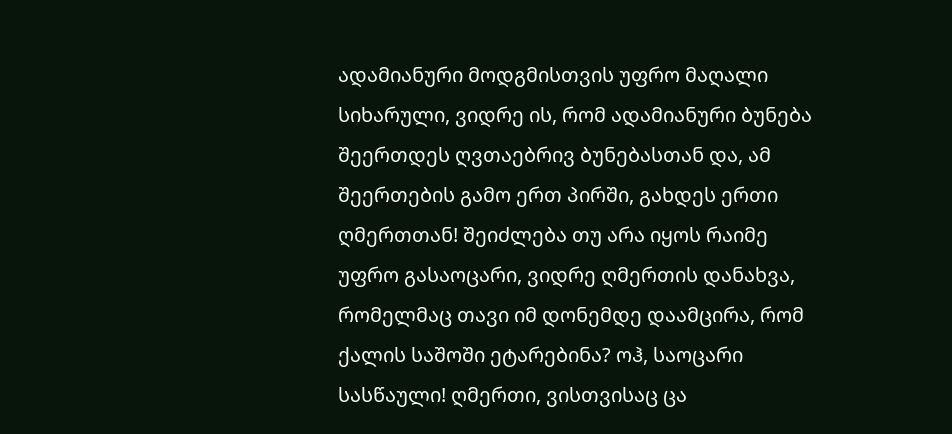ადამიანური მოდგმისთვის უფრო მაღალი სიხარული, ვიდრე ის, რომ ადამიანური ბუნება შეერთდეს ღვთაებრივ ბუნებასთან და, ამ შეერთების გამო ერთ პირში, გახდეს ერთი ღმერთთან! შეიძლება თუ არა იყოს რაიმე უფრო გასაოცარი, ვიდრე ღმერთის დანახვა, რომელმაც თავი იმ დონემდე დაამცირა, რომ ქალის საშოში ეტარებინა? ოჰ, საოცარი სასწაული! ღმერთი, ვისთვისაც ცა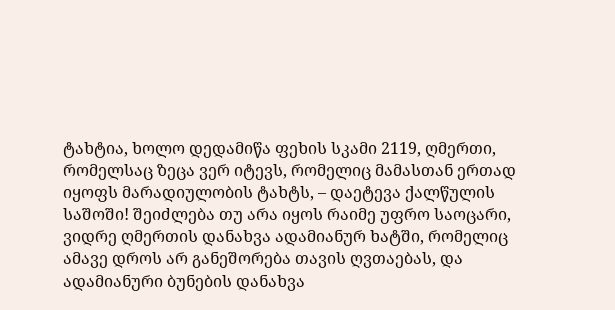ტახტია, ხოლო დედამიწა ფეხის სკამი 2119, ღმერთი, რომელსაც ზეცა ვერ იტევს, რომელიც მამასთან ერთად იყოფს მარადიულობის ტახტს, – დაეტევა ქალწულის საშოში! შეიძლება თუ არა იყოს რაიმე უფრო საოცარი, ვიდრე ღმერთის დანახვა ადამიანურ ხატში, რომელიც ამავე დროს არ განეშორება თავის ღვთაებას, და ადამიანური ბუნების დანახვა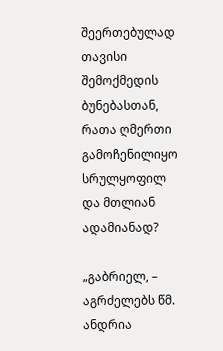შეერთებულად თავისი შემოქმედის ბუნებასთან, რათა ღმერთი გამოჩენილიყო სრულყოფილ და მთლიან ადამიანად?

„გაბრიელ, – აგრძელებს წმ. ანდრია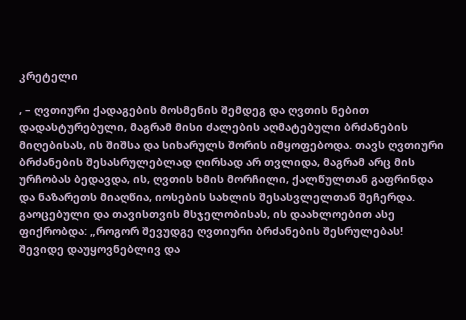კრეტელი

, – ღვთიური ქადაგების მოსმენის შემდეგ და ღვთის ნებით დადასტურებული, მაგრამ მისი ძალების აღმატებული ბრძანების მიღებისას, ის შიშსა და სიხარულს შორის იმყოფებოდა. თავს ღვთიური ბრძანების შესასრულებლად ღირსად არ თვლიდა, მაგრამ არც მის ურჩობას ბედავდა, ის, ღვთის ხმის მორჩილი, ქალწულთან გაფრინდა და ნაზარეთს მიაღწია, იოსების სახლის შესასვლელთან შეჩერდა. გაოცებული და თავისთვის მსჯელობისას, ის დაახლოებით ასე ფიქრობდა: „როგორ შევუდგე ღვთიური ბრძანების შესრულებას! შევიდე დაუყოვნებლივ და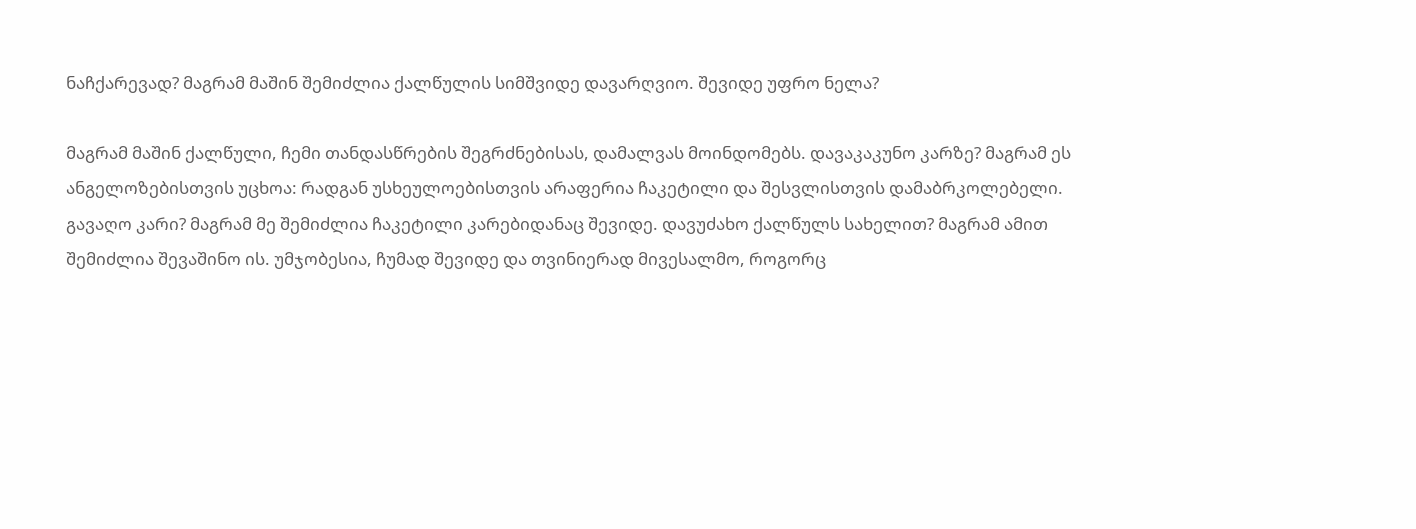ნაჩქარევად? მაგრამ მაშინ შემიძლია ქალწულის სიმშვიდე დავარღვიო. შევიდე უფრო ნელა?

მაგრამ მაშინ ქალწული, ჩემი თანდასწრების შეგრძნებისას, დამალვას მოინდომებს. დავაკაკუნო კარზე? მაგრამ ეს ანგელოზებისთვის უცხოა: რადგან უსხეულოებისთვის არაფერია ჩაკეტილი და შესვლისთვის დამაბრკოლებელი. გავაღო კარი? მაგრამ მე შემიძლია ჩაკეტილი კარებიდანაც შევიდე. დავუძახო ქალწულს სახელით? მაგრამ ამით შემიძლია შევაშინო ის. უმჯობესია, ჩუმად შევიდე და თვინიერად მივესალმო, როგორც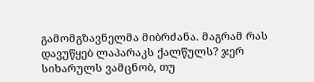გამომგზავნელმა მიბრძანა. მაგრამ რას დავუწყებ ლაპარაკს ქალწულს? ჯერ სიხარულს ვამცნობ, თუ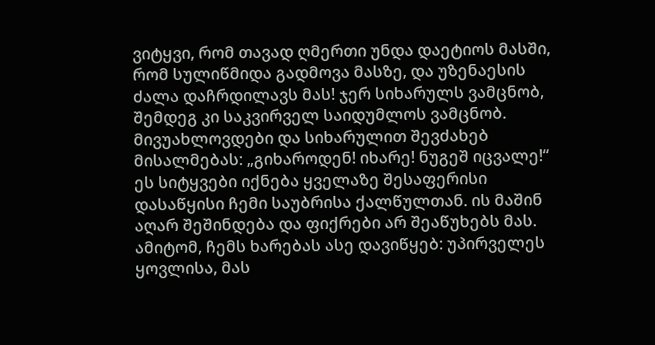ვიტყვი, რომ თავად ღმერთი უნდა დაეტიოს მასში, რომ სულიწმიდა გადმოვა მასზე, და უზენაესის ძალა დაჩრდილავს მას! ჯერ სიხარულს ვამცნობ, შემდეგ კი საკვირველ საიდუმლოს ვამცნობ. მივუახლოვდები და სიხარულით შევძახებ მისალმებას: „გიხაროდენ! იხარე! ნუგეშ იცვალე!“ ეს სიტყვები იქნება ყველაზე შესაფერისი დასაწყისი ჩემი საუბრისა ქალწულთან. ის მაშინ აღარ შეშინდება და ფიქრები არ შეაწუხებს მას. ამიტომ, ჩემს ხარებას ასე დავიწყებ: უპირველეს ყოვლისა, მას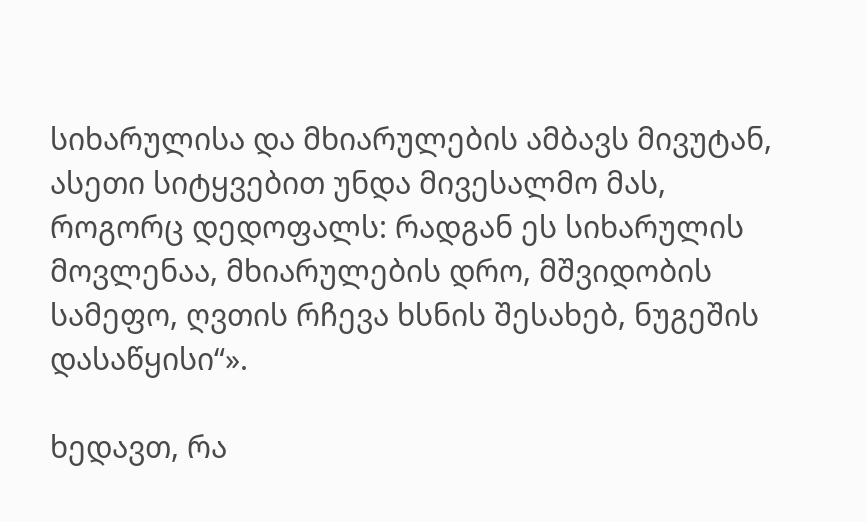სიხარულისა და მხიარულების ამბავს მივუტან, ასეთი სიტყვებით უნდა მივესალმო მას, როგორც დედოფალს: რადგან ეს სიხარულის მოვლენაა, მხიარულების დრო, მშვიდობის სამეფო, ღვთის რჩევა ხსნის შესახებ, ნუგეშის დასაწყისი“».

ხედავთ, რა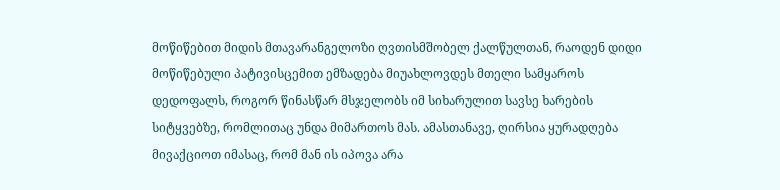მოწიწებით მიდის მთავარანგელოზი ღვთისმშობელ ქალწულთან, რაოდენ დიდი მოწიწებული პატივისცემით ემზადება მიუახლოვდეს მთელი სამყაროს დედოფალს, როგორ წინასწარ მსჯელობს იმ სიხარულით სავსე ხარების სიტყვებზე, რომლითაც უნდა მიმართოს მას. ამასთანავე, ღირსია ყურადღება მივაქციოთ იმასაც, რომ მან ის იპოვა არა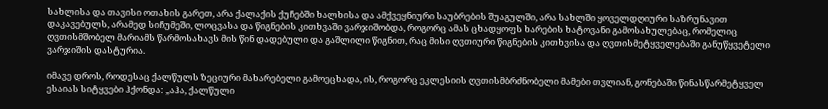სახლისა და თავისი ოთახის გარეთ, არა ქალაქის ქუჩებში ხალხისა და ამქვეყნიური საუბრების შუაგულში, არა სახლში ყოველდღიური საზრუნავით დაკავებულს, არამედ სიჩუმეში, ლოცვასა და წიგნების კითხვაში ვარჯიშობდა, როგორც ამას ცხადყოფს ხარების ხატოვანი გამოსახულებაც, რომელიც ღვთისმშობელ მარიამს წარმოსახავს მის წინ დადებული და გაშლილი წიგნით, რაც მისი ღვთიური წიგნების კითხვისა და ღვთისმეტყველებაში განუწყვეტელი ვარჯიშის დასტურია.

იმავე დროს, როდესაც ქალწულს ზეციური მახარებელი გამოეცხადა, ის, როგორც ეკლესიის ღვთისმბრძნობელი მამები თვლიან, გონებაში წინასწარმეტყველ ესაიას სიტყვები ჰქონდა: „აჰა, ქალწული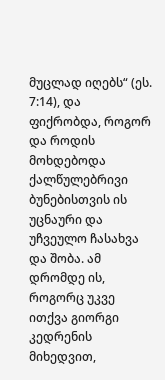მუცლად იღებს“ (ეს. 7:14), და ფიქრობდა, როგორ და როდის მოხდებოდა ქალწულებრივი ბუნებისთვის ის უცნაური და უჩვეულო ჩასახვა და შობა. ამ დრომდე ის, როგორც უკვე ითქვა გიორგი კედრენის მიხედვით,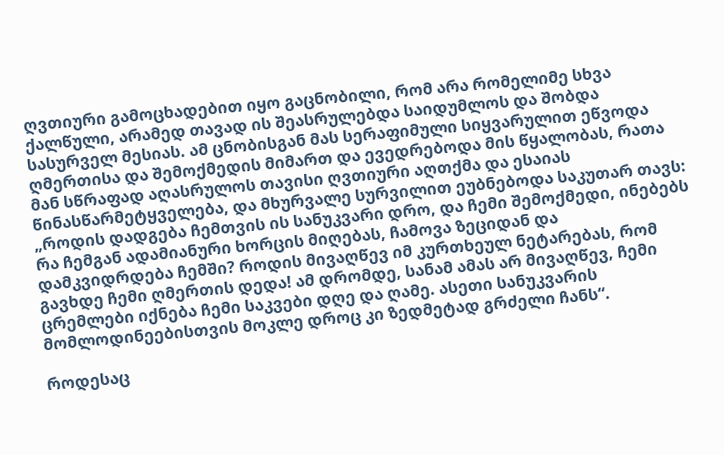ღვთიური გამოცხადებით იყო გაცნობილი, რომ არა რომელიმე სხვა ქალწული, არამედ თავად ის შეასრულებდა საიდუმლოს და შობდა სასურველ მესიას. ამ ცნობისგან მას სერაფიმული სიყვარულით ეწვოდა ღმერთისა და შემოქმედის მიმართ და ევედრებოდა მის წყალობას, რათა მან სწრაფად აღასრულოს თავისი ღვთიური აღთქმა და ესაიას წინასწარმეტყველება, და მხურვალე სურვილით ეუბნებოდა საკუთარ თავს: „როდის დადგება ჩემთვის ის სანუკვარი დრო, და ჩემი შემოქმედი, ინებებს რა ჩემგან ადამიანური ხორცის მიღებას, ჩამოვა ზეციდან და დამკვიდრდება ჩემში? როდის მივაღწევ იმ კურთხეულ ნეტარებას, რომ გავხდე ჩემი ღმერთის დედა! ამ დრომდე, სანამ ამას არ მივაღწევ, ჩემი ცრემლები იქნება ჩემი საკვები დღე და ღამე. ასეთი სანუკვარის მომლოდინეებისთვის მოკლე დროც კი ზედმეტად გრძელი ჩანს“.

როდესაც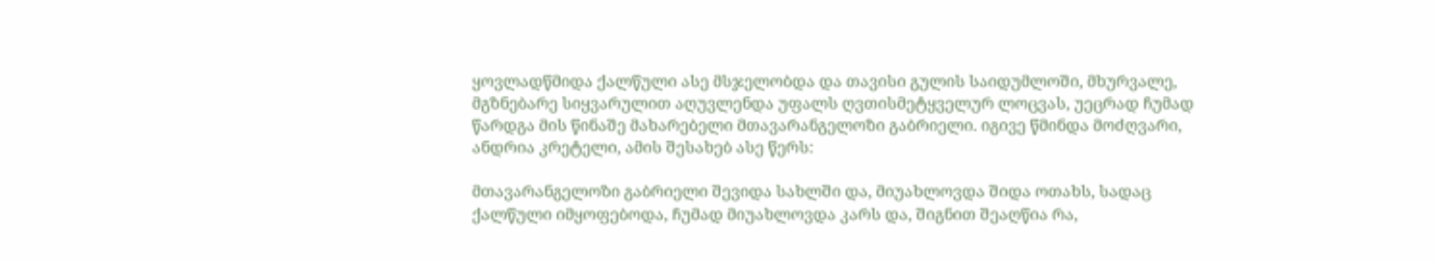ყოვლადწმიდა ქალწული ასე მსჯელობდა და თავისი გულის საიდუმლოში, მხურვალე, მგზნებარე სიყვარულით აღუვლენდა უფალს ღვთისმეტყველურ ლოცვას, უეცრად ჩუმად წარდგა მის წინაშე მახარებელი მთავარანგელოზი გაბრიელი. იგივე წმინდა მოძღვარი, ანდრია კრეტელი, ამის შესახებ ასე წერს:

მთავარანგელოზი გაბრიელი შევიდა სახლში და, მიუახლოვდა შიდა ოთახს, სადაც ქალწული იმყოფებოდა, ჩუმად მიუახლოვდა კარს და, შიგნით შეაღწია რა,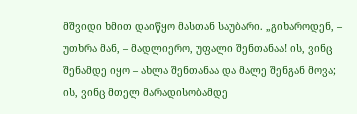მშვიდი ხმით დაიწყო მასთან საუბარი. „გიხაროდენ, – უთხრა მან, – მადლიერო, უფალი შენთანაა! ის, ვინც შენამდე იყო – ახლა შენთანაა და მალე შენგან მოვა; ის, ვინც მთელ მარადისობამდე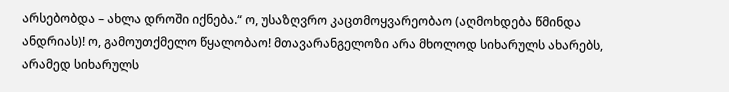არსებობდა – ახლა დროში იქნება.“ ო, უსაზღვრო კაცთმოყვარეობაო (აღმოხდება წმინდა ანდრიას)! ო, გამოუთქმელო წყალობაო! მთავარანგელოზი არა მხოლოდ სიხარულს ახარებს, არამედ სიხარულს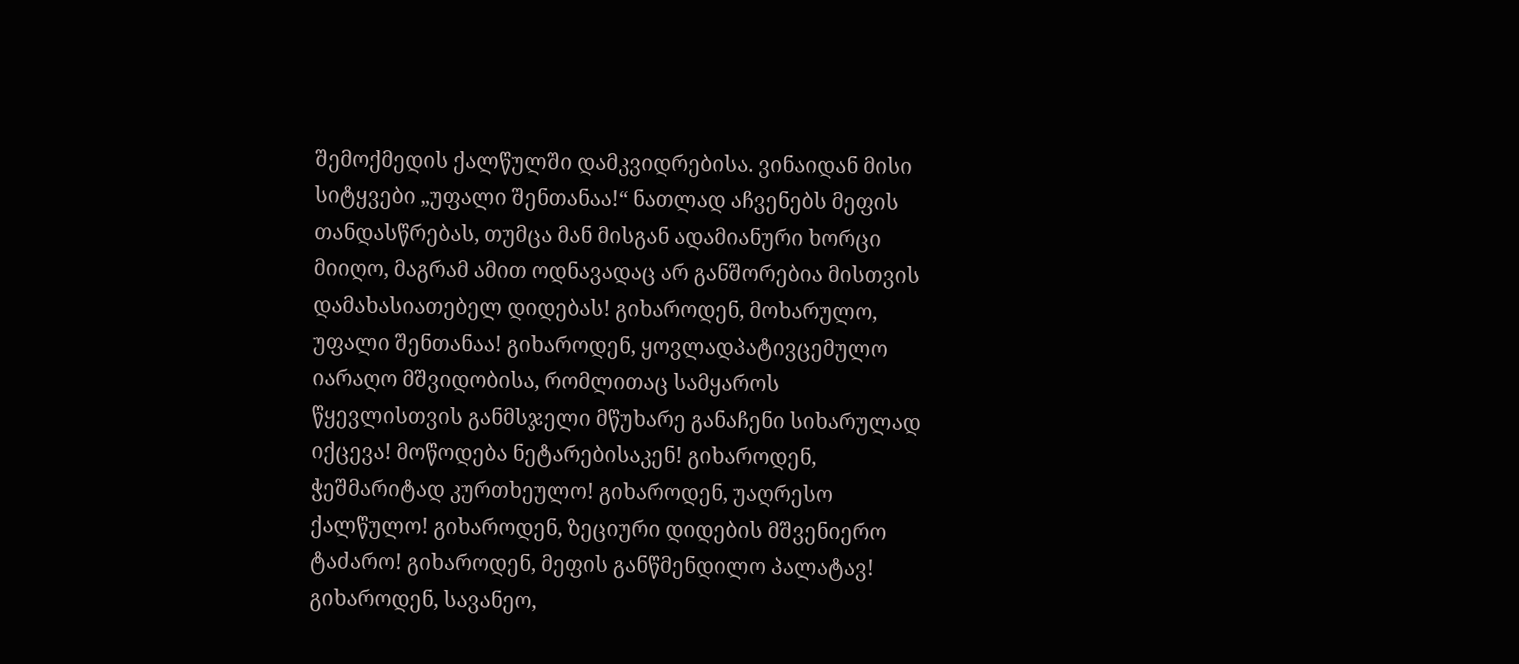შემოქმედის ქალწულში დამკვიდრებისა. ვინაიდან მისი სიტყვები „უფალი შენთანაა!“ ნათლად აჩვენებს მეფის თანდასწრებას, თუმცა მან მისგან ადამიანური ხორცი მიიღო, მაგრამ ამით ოდნავადაც არ განშორებია მისთვის დამახასიათებელ დიდებას! გიხაროდენ, მოხარულო, უფალი შენთანაა! გიხაროდენ, ყოვლადპატივცემულო იარაღო მშვიდობისა, რომლითაც სამყაროს წყევლისთვის განმსჯელი მწუხარე განაჩენი სიხარულად იქცევა! მოწოდება ნეტარებისაკენ! გიხაროდენ, ჭეშმარიტად კურთხეულო! გიხაროდენ, უაღრესო ქალწულო! გიხაროდენ, ზეციური დიდების მშვენიერო ტაძარო! გიხაროდენ, მეფის განწმენდილო პალატავ! გიხაროდენ, სავანეო,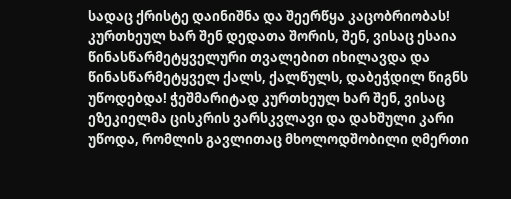სადაც ქრისტე დაინიშნა და შეერწყა კაცობრიობას! კურთხეულ ხარ შენ დედათა შორის, შენ, ვისაც ესაია წინასწარმეტყველური თვალებით იხილავდა და წინასწარმეტყველ ქალს, ქალწულს, დაბეჭდილ წიგნს უწოდებდა! ჭეშმარიტად კურთხეულ ხარ შენ, ვისაც ეზეკიელმა ცისკრის ვარსკვლავი და დახშული კარი უწოდა, რომლის გავლითაც მხოლოდშობილი ღმერთი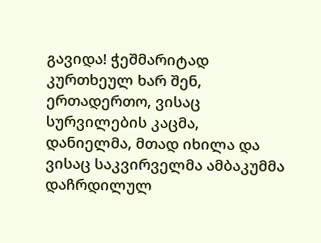გავიდა! ჭეშმარიტად კურთხეულ ხარ შენ, ერთადერთო, ვისაც სურვილების კაცმა, დანიელმა, მთად იხილა და ვისაც საკვირველმა ამბაკუმმა დაჩრდილულ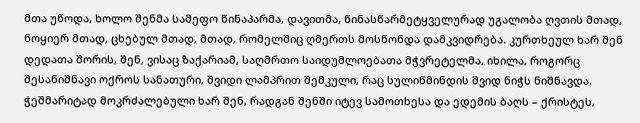მთა უწოდა, ხოლო შენმა სამეფო წინაპარმა, დავითმა, წინასწარმეტყველურად უგალობა ღვთის მთად, ნოყიერ მთად, ცხებულ მთად, მთად, რომელშიც ღმერთს მოსწონდა დამკვიდრება. კურთხეულ ხარ შენ დედათა შორის, შენ, ვისაც ზაქარიამ, საღმრთო საიდუმლოებათა მჭვრეტელმა, იხილა, როგორც შესანიშნავი ოქროს სანათური, შვიდი ლამპრით შემკული, რაც სულიწმინდის შვიდ ნიჭს ნიშნავდა. ჭეშმარიტად მოკრძალებული ხარ შენ, რადგან შენში იტევ სამოთხესა და ედემის ბაღს – ქრისტეს,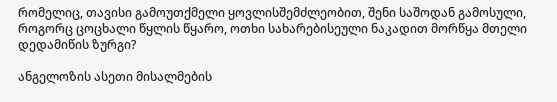რომელიც, თავისი გამოუთქმელი ყოვლისშემძლეობით, შენი საშოდან გამოსული, როგორც ცოცხალი წყლის წყარო, ოთხი სახარებისეული ნაკადით მორწყა მთელი დედამიწის ზურგი?

ანგელოზის ასეთი მისალმების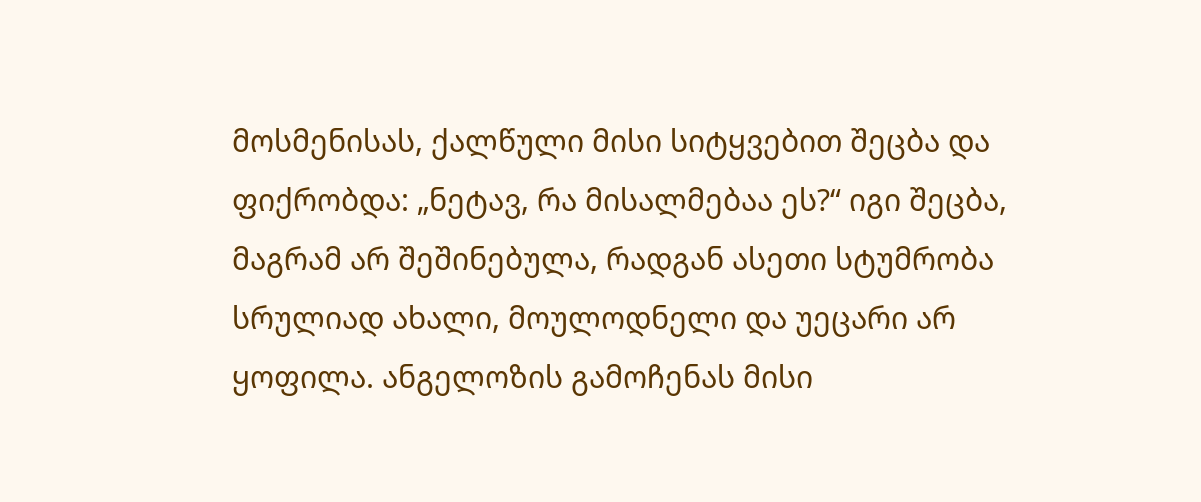მოსმენისას, ქალწული მისი სიტყვებით შეცბა და ფიქრობდა: „ნეტავ, რა მისალმებაა ეს?“ იგი შეცბა, მაგრამ არ შეშინებულა, რადგან ასეთი სტუმრობა სრულიად ახალი, მოულოდნელი და უეცარი არ ყოფილა. ანგელოზის გამოჩენას მისი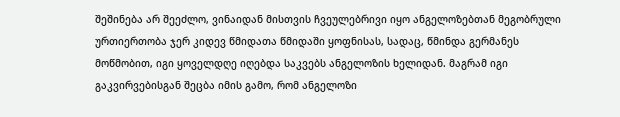შეშინება არ შეეძლო, ვინაიდან მისთვის ჩვეულებრივი იყო ანგელოზებთან მეგობრული ურთიერთობა ჯერ კიდევ წმიდათა წმიდაში ყოფნისას, სადაც, წმინდა გერმანეს მოწმობით, იგი ყოველდღე იღებდა საკვებს ანგელოზის ხელიდან. მაგრამ იგი გაკვირვებისგან შეცბა იმის გამო, რომ ანგელოზი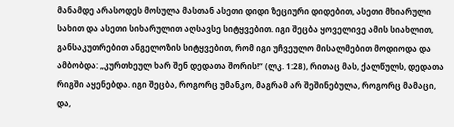მანამდე არასოდეს მოსულა მასთან ასეთი დიდი ზეციური დიდებით, ასეთი მხიარული სახით და ასეთი სიხარულით აღსავსე სიტყვებით. იგი შეცბა ყოველივე ამის სიახლით, განსაკუთრებით ანგელოზის სიტყვებით, რომ იგი უჩვეულო მისალმებით მოდიოდა და ამბობდა: „კურთხეულ ხარ შენ დედათა შორის!“ (ლკ. 1:28), რითაც მას, ქალწულს, დედათა რიგში აყენებდა. იგი შეცბა, როგორც უმანკო, მაგრამ არ შეშინებულა, როგორც მამაცი, და,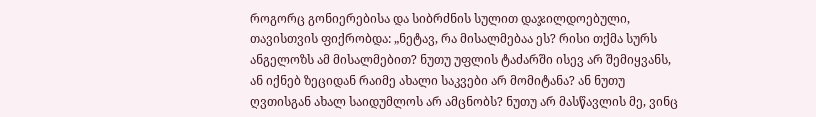როგორც გონიერებისა და სიბრძნის სულით დაჯილდოებული, თავისთვის ფიქრობდა: „ნეტავ, რა მისალმებაა ეს? რისი თქმა სურს ანგელოზს ამ მისალმებით? ნუთუ უფლის ტაძარში ისევ არ შემიყვანს, ან იქნებ ზეციდან რაიმე ახალი საკვები არ მომიტანა? ან ნუთუ ღვთისგან ახალ საიდუმლოს არ ამცნობს? ნუთუ არ მასწავლის მე, ვინც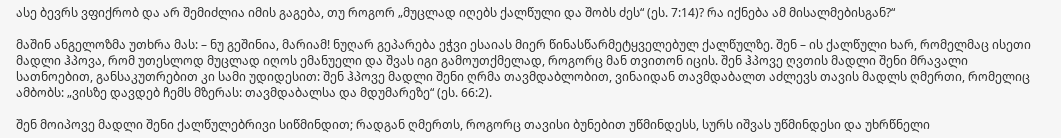ასე ბევრს ვფიქრობ და არ შემიძლია იმის გაგება, თუ როგორ „მუცლად იღებს ქალწული და შობს ძეს“ (ეს. 7:14)? რა იქნება ამ მისალმებისგან?“

მაშინ ანგელოზმა უთხრა მას: – ნუ გეშინია, მარიამ! ნუღარ გეპარება ეჭვი ესაიას მიერ წინასწარმეტყველებულ ქალწულზე. შენ – ის ქალწული ხარ, რომელმაც ისეთი მადლი ჰპოვა, რომ უთესლოდ მუცლად იღოს ემანუელი და შვას იგი გამოუთქმელად, როგორც მან თვითონ იცის. შენ ჰპოვე ღვთის მადლი შენი მრავალი სათნოებით, განსაკუთრებით კი სამი უდიდესით: შენ ჰპოვე მადლი შენი ღრმა თავმდაბლობით, ვინაიდან თავმდაბალთ აძლევს თავის მადლს ღმერთი, რომელიც ამბობს: „ვისზე დავდებ ჩემს მზერას: თავმდაბალსა და მდუმარეზე“ (ეს. 66:2).

შენ მოიპოვე მადლი შენი ქალწულებრივი სიწმინდით; რადგან ღმერთს, როგორც თავისი ბუნებით უწმინდესს, სურს იშვას უწმინდესი და უხრწნელი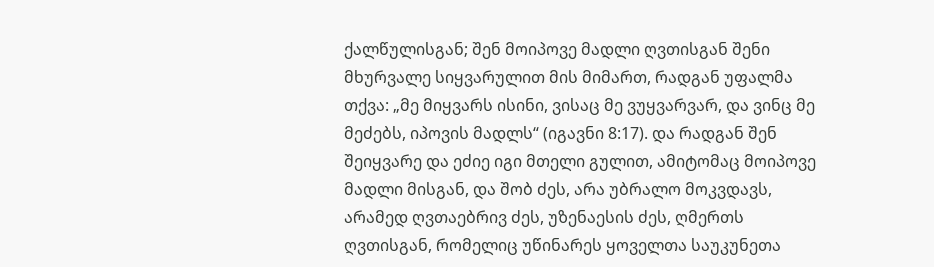ქალწულისგან; შენ მოიპოვე მადლი ღვთისგან შენი მხურვალე სიყვარულით მის მიმართ, რადგან უფალმა თქვა: „მე მიყვარს ისინი, ვისაც მე ვუყვარვარ, და ვინც მე მეძებს, იპოვის მადლს“ (იგავნი 8:17). და რადგან შენ შეიყვარე და ეძიე იგი მთელი გულით, ამიტომაც მოიპოვე მადლი მისგან, და შობ ძეს, არა უბრალო მოკვდავს, არამედ ღვთაებრივ ძეს, უზენაესის ძეს, ღმერთს ღვთისგან, რომელიც უწინარეს ყოველთა საუკუნეთა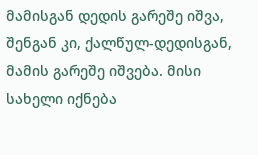მამისგან დედის გარეშე იშვა, შენგან კი, ქალწულ-დედისგან, მამის გარეშე იშვება. მისი სახელი იქნება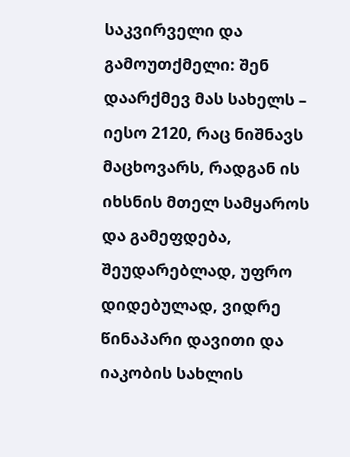საკვირველი და გამოუთქმელი: შენ დაარქმევ მას სახელს – იესო 2120, რაც ნიშნავს მაცხოვარს, რადგან ის იხსნის მთელ სამყაროს და გამეფდება, შეუდარებლად, უფრო დიდებულად, ვიდრე წინაპარი დავითი და იაკობის სახლის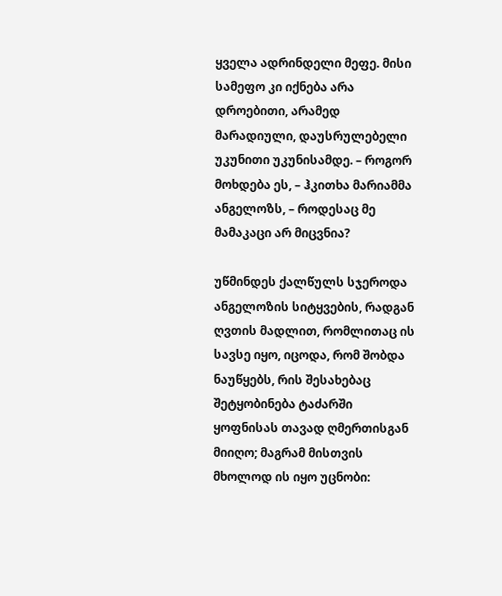ყველა ადრინდელი მეფე. მისი სამეფო კი იქნება არა დროებითი, არამედ მარადიული, დაუსრულებელი უკუნითი უკუნისამდე. – როგორ მოხდება ეს, – ჰკითხა მარიამმა ანგელოზს, – როდესაც მე მამაკაცი არ მიცვნია?

უწმინდეს ქალწულს სჯეროდა ანგელოზის სიტყვების, რადგან ღვთის მადლით, რომლითაც ის სავსე იყო, იცოდა, რომ შობდა ნაუწყებს, რის შესახებაც შეტყობინება ტაძარში ყოფნისას თავად ღმერთისგან მიიღო; მაგრამ მისთვის მხოლოდ ის იყო უცნობი: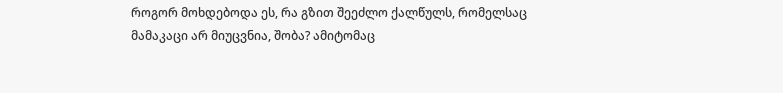როგორ მოხდებოდა ეს, რა გზით შეეძლო ქალწულს, რომელსაც მამაკაცი არ მიუცვნია, შობა? ამიტომაც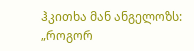ჰკითხა მან ანგელოზს: „როგორ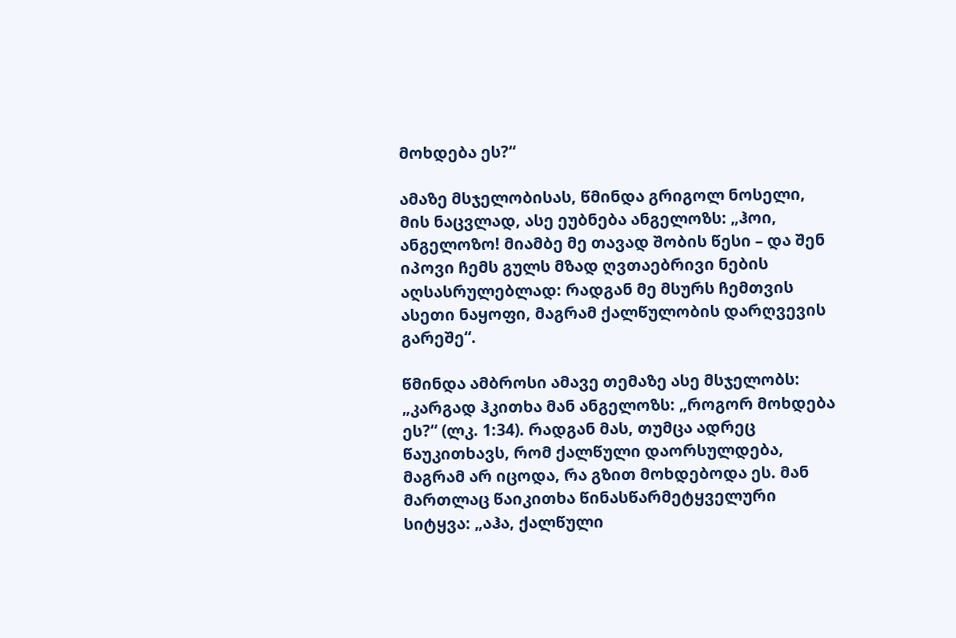მოხდება ეს?“

ამაზე მსჯელობისას, წმინდა გრიგოლ ნოსელი, მის ნაცვლად, ასე ეუბნება ანგელოზს: „ჰოი, ანგელოზო! მიამბე მე თავად შობის წესი – და შენ იპოვი ჩემს გულს მზად ღვთაებრივი ნების აღსასრულებლად: რადგან მე მსურს ჩემთვის ასეთი ნაყოფი, მაგრამ ქალწულობის დარღვევის გარეშე“.

წმინდა ამბროსი ამავე თემაზე ასე მსჯელობს: „კარგად ჰკითხა მან ანგელოზს: „როგორ მოხდება ეს?“ (ლკ. 1:34). რადგან მას, თუმცა ადრეც წაუკითხავს, რომ ქალწული დაორსულდება, მაგრამ არ იცოდა, რა გზით მოხდებოდა ეს. მან მართლაც წაიკითხა წინასწარმეტყველური სიტყვა: „აჰა, ქალწული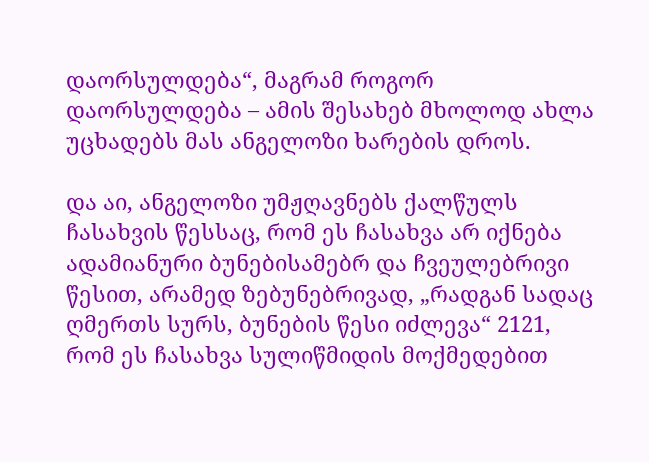დაორსულდება“, მაგრამ როგორ დაორსულდება – ამის შესახებ მხოლოდ ახლა უცხადებს მას ანგელოზი ხარების დროს.

და აი, ანგელოზი უმჟღავნებს ქალწულს ჩასახვის წესსაც, რომ ეს ჩასახვა არ იქნება ადამიანური ბუნებისამებრ და ჩვეულებრივი წესით, არამედ ზებუნებრივად, „რადგან სადაც ღმერთს სურს, ბუნების წესი იძლევა“ 2121, რომ ეს ჩასახვა სულიწმიდის მოქმედებით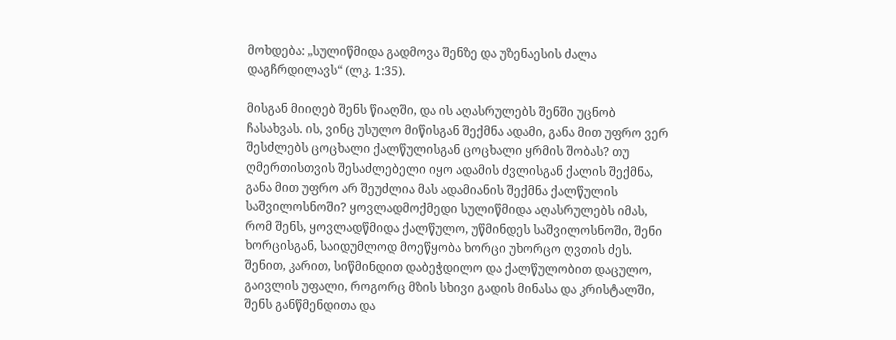მოხდება: „სულიწმიდა გადმოვა შენზე და უზენაესის ძალა დაგჩრდილავს“ (ლკ. 1:35).

მისგან მიიღებ შენს წიაღში, და ის აღასრულებს შენში უცნობ ჩასახვას. ის, ვინც უსულო მიწისგან შექმნა ადამი, განა მით უფრო ვერ შესძლებს ცოცხალი ქალწულისგან ცოცხალი ყრმის შობას? თუ ღმერთისთვის შესაძლებელი იყო ადამის ძვლისგან ქალის შექმნა, განა მით უფრო არ შეუძლია მას ადამიანის შექმნა ქალწულის საშვილოსნოში? ყოვლადმოქმედი სულიწმიდა აღასრულებს იმას, რომ შენს, ყოვლადწმიდა ქალწულო, უწმინდეს საშვილოსნოში, შენი ხორცისგან, საიდუმლოდ მოეწყობა ხორცი უხორცო ღვთის ძეს. შენით, კარით, სიწმინდით დაბეჭდილო და ქალწულობით დაცულო, გაივლის უფალი, როგორც მზის სხივი გადის მინასა და კრისტალში, შენს განწმენდითა და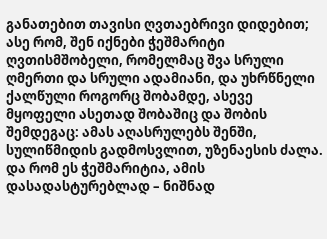განათებით თავისი ღვთაებრივი დიდებით; ასე რომ, შენ იქნები ჭეშმარიტი ღვთისმშობელი, რომელმაც შვა სრული ღმერთი და სრული ადამიანი, და უხრწნელი ქალწული როგორც შობამდე, ასევე მყოფელი ასეთად შობაშიც და შობის შემდეგაც: ამას აღასრულებს შენში, სულიწმიდის გადმოსვლით, უზენაესის ძალა. და რომ ეს ჭეშმარიტია, ამის დასადასტურებლად – ნიშნად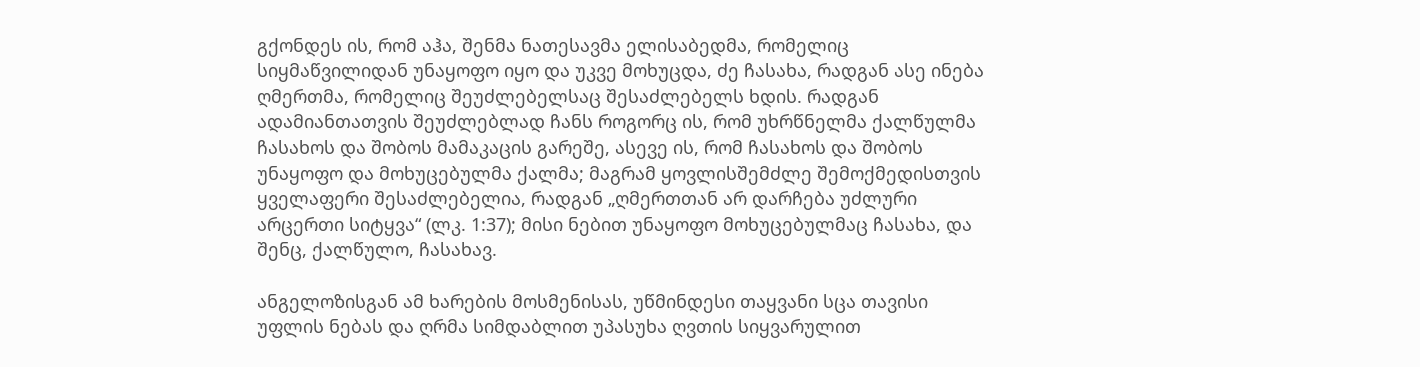გქონდეს ის, რომ აჰა, შენმა ნათესავმა ელისაბედმა, რომელიც სიყმაწვილიდან უნაყოფო იყო და უკვე მოხუცდა, ძე ჩასახა, რადგან ასე ინება ღმერთმა, რომელიც შეუძლებელსაც შესაძლებელს ხდის. რადგან ადამიანთათვის შეუძლებლად ჩანს როგორც ის, რომ უხრწნელმა ქალწულმა ჩასახოს და შობოს მამაკაცის გარეშე, ასევე ის, რომ ჩასახოს და შობოს უნაყოფო და მოხუცებულმა ქალმა; მაგრამ ყოვლისშემძლე შემოქმედისთვის ყველაფერი შესაძლებელია, რადგან „ღმერთთან არ დარჩება უძლური არცერთი სიტყვა“ (ლკ. 1:37); მისი ნებით უნაყოფო მოხუცებულმაც ჩასახა, და შენც, ქალწულო, ჩასახავ.

ანგელოზისგან ამ ხარების მოსმენისას, უწმინდესი თაყვანი სცა თავისი უფლის ნებას და ღრმა სიმდაბლით უპასუხა ღვთის სიყვარულით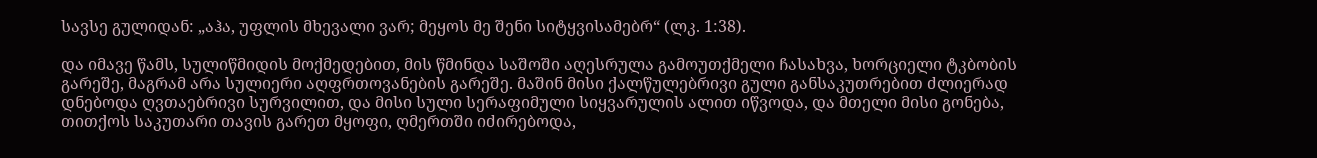სავსე გულიდან: „აჰა, უფლის მხევალი ვარ; მეყოს მე შენი სიტყვისამებრ“ (ლკ. 1:38).

და იმავე წამს, სულიწმიდის მოქმედებით, მის წმინდა საშოში აღესრულა გამოუთქმელი ჩასახვა, ხორციელი ტკბობის გარეშე, მაგრამ არა სულიერი აღფრთოვანების გარეშე. მაშინ მისი ქალწულებრივი გული განსაკუთრებით ძლიერად დნებოდა ღვთაებრივი სურვილით, და მისი სული სერაფიმული სიყვარულის ალით იწვოდა, და მთელი მისი გონება, თითქოს საკუთარი თავის გარეთ მყოფი, ღმერთში იძირებოდა,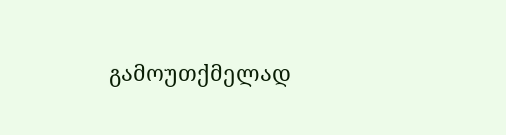გამოუთქმელად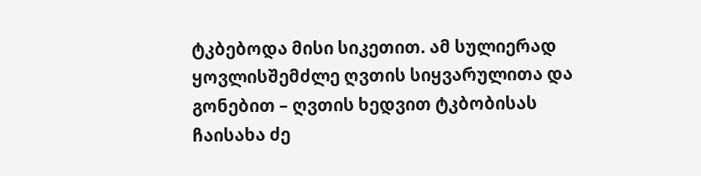ტკბებოდა მისი სიკეთით. ამ სულიერად ყოვლისშემძლე ღვთის სიყვარულითა და გონებით – ღვთის ხედვით ტკბობისას ჩაისახა ძე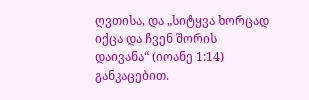ღვთისა, და „სიტყვა ხორცად იქცა და ჩვენ შორის დაივანა“ (იოანე 1:14) განკაცებით.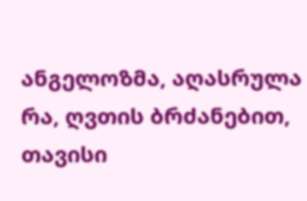ანგელოზმა, აღასრულა რა, ღვთის ბრძანებით, თავისი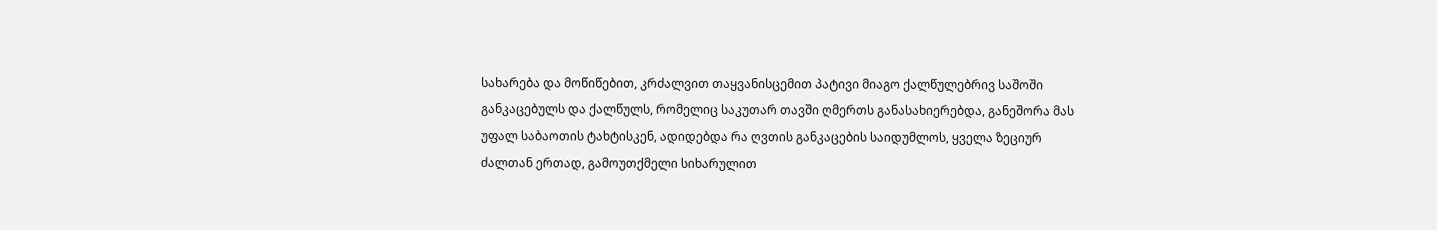სახარება და მოწიწებით, კრძალვით თაყვანისცემით პატივი მიაგო ქალწულებრივ საშოში განკაცებულს და ქალწულს, რომელიც საკუთარ თავში ღმერთს განასახიერებდა, განეშორა მას უფალ საბაოთის ტახტისკენ, ადიდებდა რა ღვთის განკაცების საიდუმლოს, ყველა ზეციურ ძალთან ერთად, გამოუთქმელი სიხარულით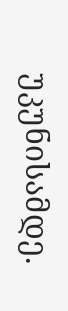უკუნისამდე.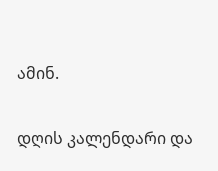ამინ.

დღის კალენდარი და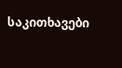საკითხავები